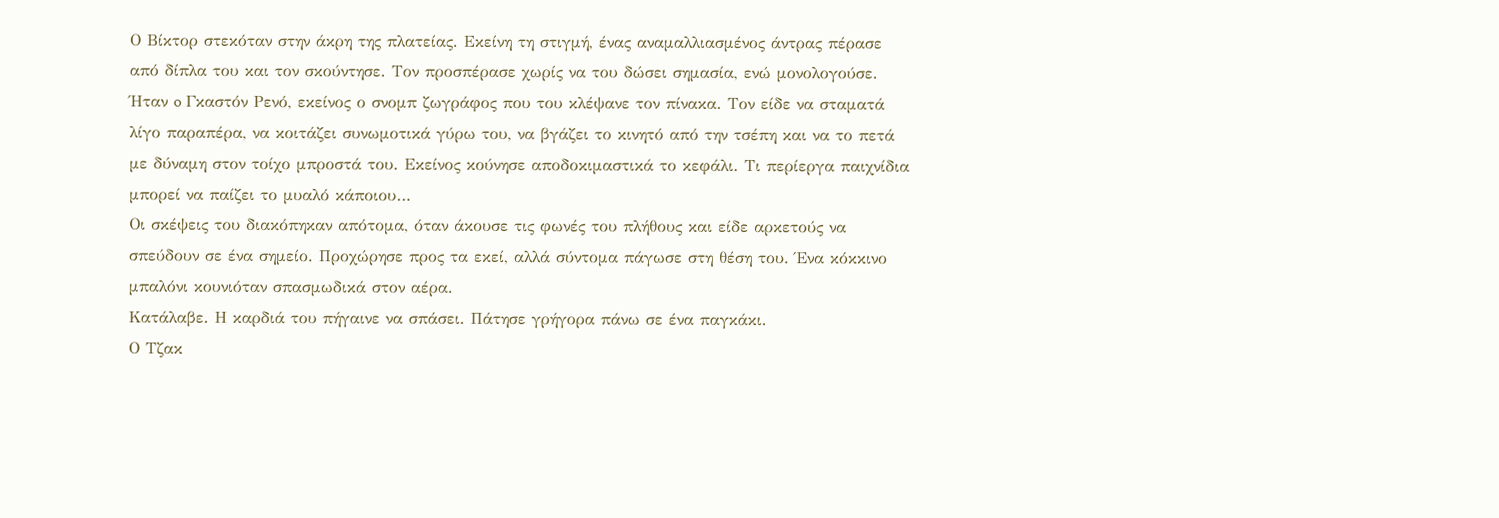Ο Βίκτορ στεκόταν στην άκρη της πλατείας. Εκείνη τη στιγμή, ένας αναμαλλιασμένος άντρας πέρασε από δίπλα του και τον σκούντησε. Τον προσπέρασε χωρίς να του δώσει σημασία, ενώ μονολογούσε. Ήταν o Γκαστόν Ρενό, εκείνος ο σνομπ ζωγράφος που του κλέψανε τον πίνακα. Τον είδε να σταματά λίγο παραπέρα, να κοιτάζει συνωμοτικά γύρω του, να βγάζει το κινητό από την τσέπη και να το πετά με δύναμη στον τοίχο μπροστά του. Εκείνος κούνησε αποδοκιμαστικά το κεφάλι. Τι περίεργα παιχνίδια μπορεί να παίζει το μυαλό κάποιου…
Οι σκέψεις του διακόπηκαν απότομα, όταν άκουσε τις φωνές του πλήθους και είδε αρκετούς να σπεύδουν σε ένα σημείο. Προχώρησε προς τα εκεί, αλλά σύντομα πάγωσε στη θέση του. Ένα κόκκινο μπαλόνι κουνιόταν σπασμωδικά στον αέρα.
Κατάλαβε. Η καρδιά του πήγαινε να σπάσει. Πάτησε γρήγορα πάνω σε ένα παγκάκι.
Ο Τζακ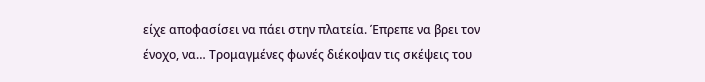είχε αποφασίσει να πάει στην πλατεία. Έπρεπε να βρει τον ένοχο, να… Τρομαγμένες φωνές διέκοψαν τις σκέψεις του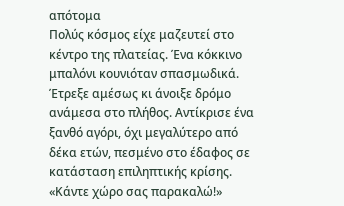απότομα
Πολύς κόσμος είχε μαζευτεί στο κέντρο της πλατείας. Ένα κόκκινο μπαλόνι κουνιόταν σπασμωδικά. Έτρεξε αμέσως κι άνοιξε δρόμο ανάμεσα στο πλήθος. Αντίκρισε ένα ξανθό αγόρι, όχι μεγαλύτερο από δέκα ετών, πεσμένο στο έδαφος σε κατάσταση επιληπτικής κρίσης.
«Κάντε χώρο σας παρακαλώ!»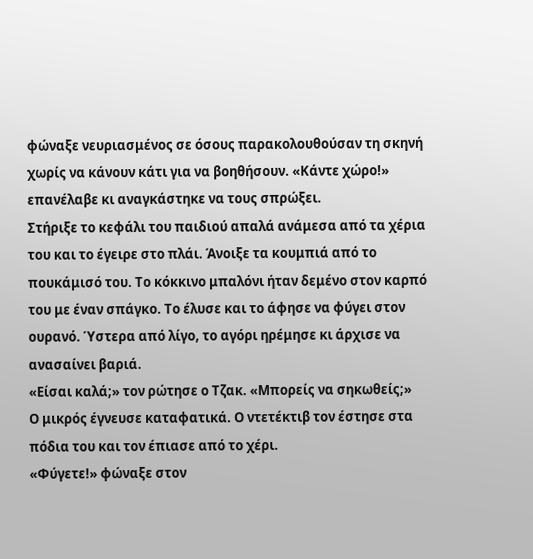φώναξε νευριασμένος σε όσους παρακολουθούσαν τη σκηνή χωρίς να κάνουν κάτι για να βοηθήσουν. «Κάντε χώρο!» επανέλαβε κι αναγκάστηκε να τους σπρώξει.
Στήριξε το κεφάλι του παιδιού απαλά ανάμεσα από τα χέρια του και το έγειρε στο πλάι. Άνοιξε τα κουμπιά από το πουκάμισό του. Το κόκκινο μπαλόνι ήταν δεμένο στον καρπό του με έναν σπάγκο. Το έλυσε και το άφησε να φύγει στον ουρανό. Ύστερα από λίγο, το αγόρι ηρέμησε κι άρχισε να ανασαίνει βαριά.
«Είσαι καλά;» τον ρώτησε ο Τζακ. «Μπορείς να σηκωθείς;»
Ο μικρός έγνευσε καταφατικά. Ο ντετέκτιβ τον έστησε στα πόδια του και τον έπιασε από το χέρι.
«Φύγετε!» φώναξε στον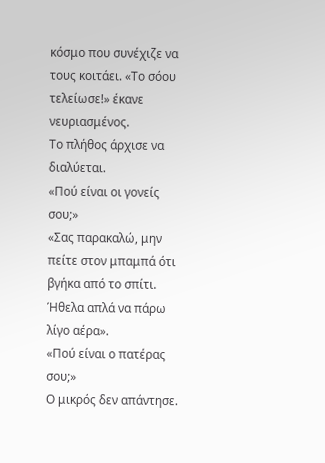κόσμο που συνέχιζε να τους κοιτάει. «Το σόου τελείωσε!» έκανε νευριασμένος.
Το πλήθος άρχισε να διαλύεται.
«Πού είναι οι γονείς σου;»
«Σας παρακαλώ, μην πείτε στον μπαμπά ότι βγήκα από το σπίτι. Ήθελα απλά να πάρω λίγο αέρα».
«Πού είναι ο πατέρας σου;»
Ο μικρός δεν απάντησε.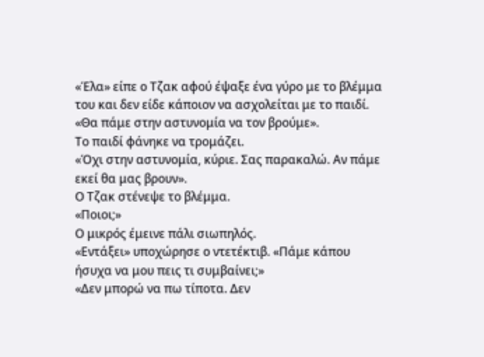«Έλα» είπε ο Τζακ αφού έψαξε ένα γύρο με το βλέμμα του και δεν είδε κάποιον να ασχολείται με το παιδί. «Θα πάμε στην αστυνομία να τον βρούμε».
Το παιδί φάνηκε να τρομάζει.
«Όχι στην αστυνομία, κύριε. Σας παρακαλώ. Αν πάμε εκεί θα μας βρουν».
Ο Τζακ στένεψε το βλέμμα.
«Ποιοι;»
Ο μικρός έμεινε πάλι σιωπηλός.
«Εντάξει» υποχώρησε ο ντετέκτιβ. «Πάμε κάπου ήσυχα να μου πεις τι συμβαίνει;»
«Δεν μπορώ να πω τίποτα. Δεν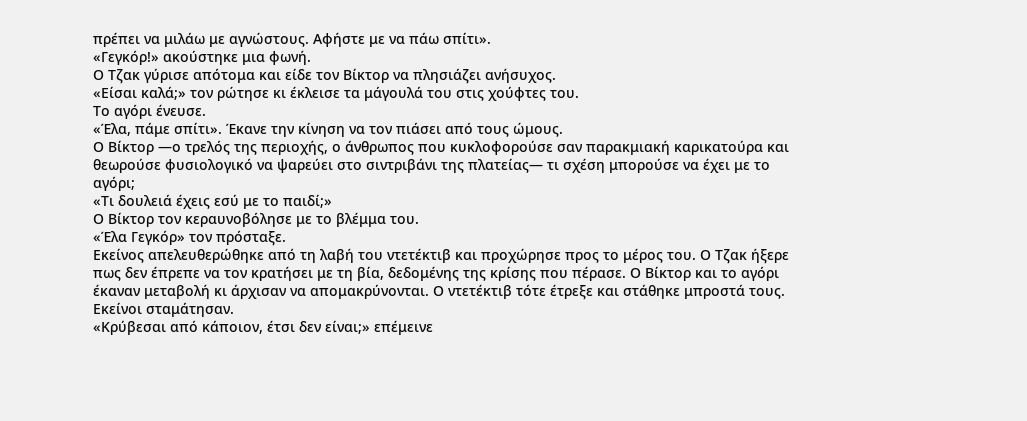πρέπει να μιλάω με αγνώστους. Αφήστε με να πάω σπίτι».
«Γεγκόρ!» ακούστηκε μια φωνή.
Ο Τζακ γύρισε απότομα και είδε τον Βίκτορ να πλησιάζει ανήσυχος.
«Είσαι καλά;» τον ρώτησε κι έκλεισε τα μάγουλά του στις χούφτες του.
Το αγόρι ένευσε.
«Έλα, πάμε σπίτι». Έκανε την κίνηση να τον πιάσει από τους ώμους.
Ο Βίκτορ —ο τρελός της περιοχής, ο άνθρωπος που κυκλοφορούσε σαν παρακμιακή καρικατούρα και θεωρούσε φυσιολογικό να ψαρεύει στο σιντριβάνι της πλατείας— τι σχέση μπορούσε να έχει με το αγόρι;
«Τι δουλειά έχεις εσύ με το παιδί;»
Ο Βίκτορ τον κεραυνοβόλησε με το βλέμμα του.
«Έλα Γεγκόρ» τον πρόσταξε.
Εκείνος απελευθερώθηκε από τη λαβή του ντετέκτιβ και προχώρησε προς το μέρος του. Ο Τζακ ήξερε πως δεν έπρεπε να τον κρατήσει με τη βία, δεδομένης της κρίσης που πέρασε. Ο Βίκτορ και το αγόρι έκαναν μεταβολή κι άρχισαν να απομακρύνονται. Ο ντετέκτιβ τότε έτρεξε και στάθηκε μπροστά τους. Εκείνοι σταμάτησαν.
«Κρύβεσαι από κάποιον, έτσι δεν είναι;» επέμεινε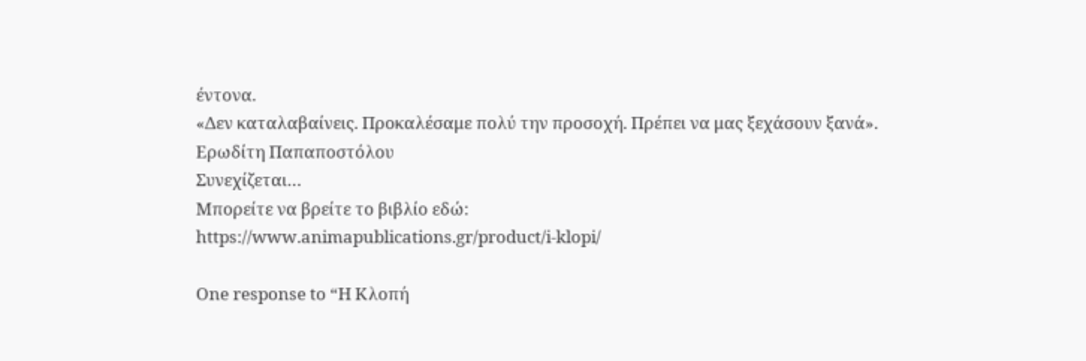έντονα.
«Δεν καταλαβαίνεις. Προκαλέσαμε πολύ την προσοχή. Πρέπει να μας ξεχάσουν ξανά».
Ερωδίτη Παπαποστόλου
Συνεχίζεται…
Μπορείτε να βρείτε το βιβλίο εδώ:
https://www.animapublications.gr/product/i-klopi/

One response to “Η Κλοπή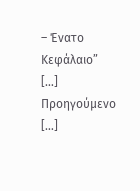– Ένατο Κεφάλαιο”
[…] Προηγούμενο […]